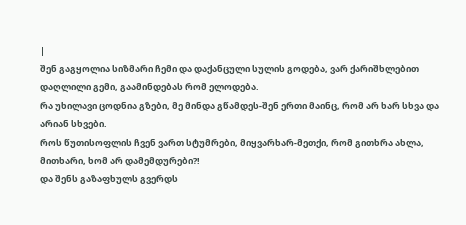|
შენ გაგყოლია სიზმარი ჩემი და დაქანცული სულის გოდება, ვარ ქარიშხლებით დაღლილი გემი, გაამინდებას რომ ელოდება.
რა უხილავი ცოდნია გზები, მე მინდა გწამდეს-შენ ერთი მაინც, რომ არ ხარ სხვა და არიან სხვები.
როს წუთისოფლის ჩვენ ვართ სტუმრები, მიყვარხარ-მეთქი, რომ გითხრა ახლა, მითხარი, ხომ არ დამემდურები?!
და შენს გაზაფხულს გვერდს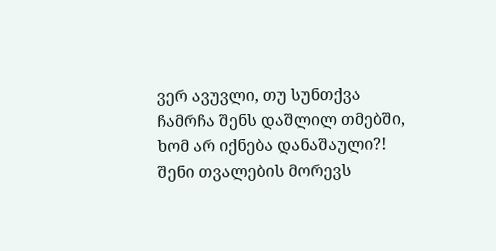ვერ ავუვლი, თუ სუნთქვა ჩამრჩა შენს დაშლილ თმებში, ხომ არ იქნება დანაშაული?!
შენი თვალების მორევს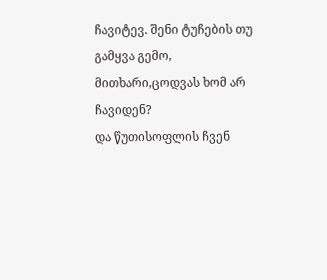ჩავიტევ. შენი ტუჩების თუ გამყვა გემო, მითხარი,ცოდვას ხომ არ ჩავიდენ?
და წუთისოფლის ჩვენ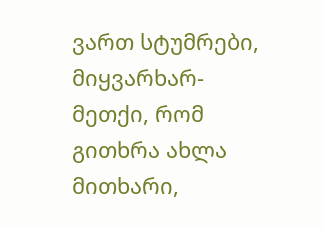ვართ სტუმრები, მიყვარხარ-მეთქი, რომ გითხრა ახლა მითხარი,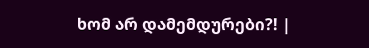ხომ არ დამემდურები?! |